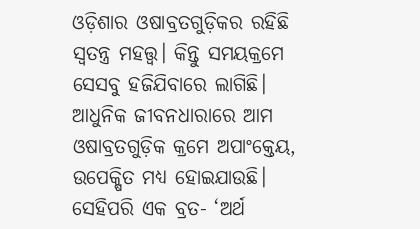ଓଡ଼ିଶାର ଓଷାବ୍ରତଗୁଡ଼ିକର ରହିଛି ସ୍ବତନ୍ତ୍ର ମହତ୍ତ୍ବ। କିନ୍ତୁ ସମୟକ୍ରମେ ସେସବୁ ହଜିଯିବାରେ ଲାଗିଛି। ଆଧୁନିକ ଜୀବନଧାରାରେ ଆମ ଓଷାବ୍ରତଗୁଡ଼ିକ କ୍ରମେ ଅପାଂକ୍ତେୟ, ଉପେକ୍ଷିତ ମଧ୍ୟ ହୋଇଯାଉଛି।
ସେହିପରି ଏକ ବ୍ରତ- ‘ଅର୍ଥ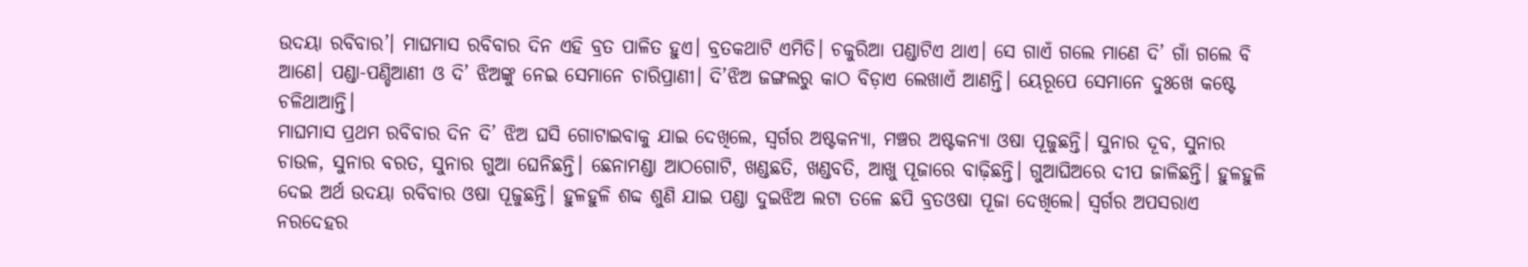ଉଦୟା ରବିବାର’। ମାଘମାସ ରବିବାର ଦିନ ଏହି ବ୍ରତ ପାଳିତ ହୁଏ। ବ୍ରତକଥାଟି ଏମିତି। ଚକୁରିଆ ପଣ୍ଡାଟିଏ ଥାଏ। ସେ ଗାଏଁ ଗଲେ ମାଣେ ଦି’ ଗାଁ ଗଲେ ବି ଆଣେ। ପଣ୍ଡା-ପଣ୍ଡିଆଣୀ ଓ ଦି’ ଝିଅଙ୍କୁ ନେଇ ସେମାନେ ଚାରିପ୍ରାଣୀ। ଦି’ଝିଅ ଜଙ୍ଗଲରୁ କାଠ ବିଡ଼ାଏ ଲେଖାଏଁ ଆଣନ୍ତି। ୟେରୂପେ ସେମାନେ ଦୁଃଖେ କଷ୍ଟେ ଚଳିଥାଆନ୍ତି।
ମାଘମାସ ପ୍ରଥମ ରବିବାର ଦିନ ଦି’ ଝିଅ ଘସି ଗୋଟାଇବାକୁ ଯାଇ ଦେଖିଲେ, ସ୍ବର୍ଗର ଅଷ୍ଟକନ୍ୟା, ମଞ୍ଚର ଅଷ୍ଟକନ୍ୟା ଓଷା ପୂଜୁଛନ୍ତି। ସୁନାର ଦୂବ, ସୁନାର ଚାଉଳ, ସୁନାର ବରତ, ସୁନାର ଗୁଆ ଘେନିଛନ୍ତି। ଛେନାମଣ୍ଡା ଆଠଗୋଟି, ଖଣ୍ଡଛତି, ଖଣ୍ଡବତି, ଆଖୁ ପୂଜାରେ ବାଢ଼ିଛନ୍ତି। ଗୁଆଘିଅରେ ଦୀପ ଜାଳିଛନ୍ତି। ହୁଳହୁଳି ଦେଇ ଅର୍ଥ ଉଦୟା ରବିବାର ଓଷା ପୂଜୁଛନ୍ତି। ହୁଳହୁଳି ଶବ୍ଦ ଶୁଣି ଯାଇ ପଣ୍ଡା ଦୁଇଝିଅ ଲଟା ତଳେ ଛପି ବ୍ରତଓଷା ପୂଜା ଦେଖିଲେ। ସ୍ବର୍ଗର ଅପସରାଏ ନରଦେହର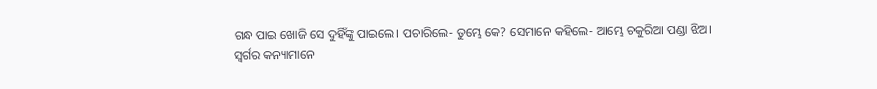ଗନ୍ଧ ପାଇ ଖୋଜି ସେ ଦୁହିଁଙ୍କୁ ପାଇଲେ। ପଚାରିଲେ- ତୁମ୍ଭେ କେ? ସେମାନେ କହିଲେ- ଆମ୍ଭେ ଚକୁରିଆ ପଣ୍ଡା ଝିଅ।
ସ୍ବର୍ଗର କନ୍ୟାମାନେ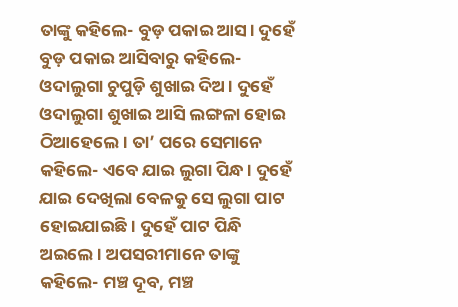ତାଙ୍କୁ କହିଲେ- ବୁଡ଼ ପକାଇ ଆସ। ଦୁହେଁ ବୁଡ଼ ପକାଇ ଆସିବାରୁ କହିଲେ- ଓଦାଲୁଗା ଚୁପୁଡ଼ି ଶୁଖାଇ ଦିଅ। ଦୁହେଁ ଓଦାଲୁଗା ଶୁଖାଇ ଆସି ଲଙ୍ଗଳା ହୋଇ ଠିଆହେଲେ। ତା’ ପରେ ସେମାନେ କହିଲେ- ଏବେ ଯାଇ ଲୁଗା ପିନ୍ଧ। ଦୁହେଁ ଯାଇ ଦେଖିଲା ବେଳକୁ ସେ ଲୁଗା ପାଟ ହୋଇଯାଇଛି। ଦୁହେଁ ପାଟ ପିନ୍ଧି ଅଇଲେ। ଅପସରୀମାନେ ତାଙ୍କୁ କହିଲେ- ମଞ୍ଚ ଦୂବ, ମଞ୍ଚ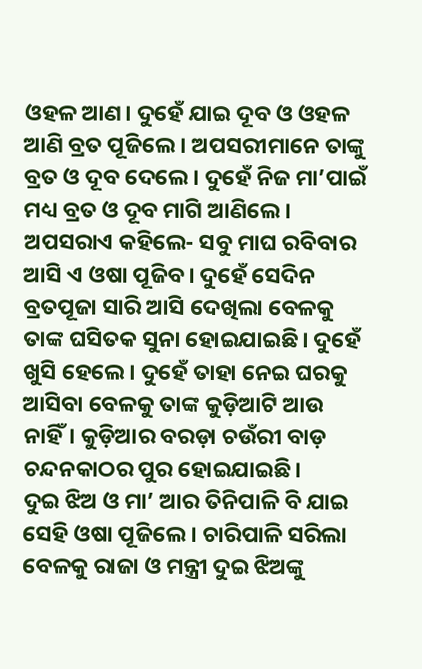ଓହଳ ଆଣ। ଦୁହେଁ ଯାଇ ଦୂବ ଓ ଓହଳ ଆଣି ବ୍ରତ ପୂଜିଲେ। ଅପସରୀମାନେ ତାଙ୍କୁ ବ୍ରତ ଓ ଦୂବ ଦେଲେ। ଦୁହେଁ ନିଜ ମା’ପାଇଁ ମଧ୍ୟ ବ୍ରତ ଓ ଦୂବ ମାଗି ଆଣିଲେ। ଅପସରାଏ କହିଲେ- ସବୁ ମାଘ ରବିବାର ଆସି ଏ ଓଷା ପୂଜିବ। ଦୁହେଁ ସେଦିନ ବ୍ରତପୂଜା ସାରି ଆସି ଦେଖିଲା ବେଳକୁ ତାଙ୍କ ଘସିତକ ସୁନା ହୋଇଯାଇଛି। ଦୁହେଁ ଖୁସି ହେଲେ। ଦୁହେଁ ତାହା ନେଇ ଘରକୁ ଆସିବା ବେଳକୁ ତାଙ୍କ କୁଡ଼ିଆଟି ଆଉ ନାହିଁ। କୁଡ଼ିଆର ବରଡ଼ା ଚଉଁରୀ ବାଡ଼ ଚନ୍ଦନକାଠର ପୁର ହୋଇଯାଇଛି।
ଦୁଇ ଝିଅ ଓ ମା’ ଆର ତିନିପାଳି ବି ଯାଇ ସେହି ଓଷା ପୂଜିଲେ। ଚାରିପାଳି ସରିଲା ବେଳକୁ ରାଜା ଓ ମନ୍ତ୍ରୀ ଦୁଇ ଝିଅଙ୍କୁ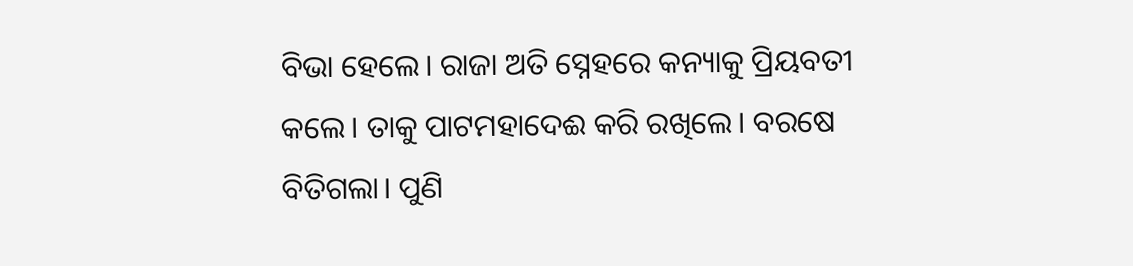ବିଭା ହେଲେ। ରାଜା ଅତି ସ୍ନେହରେ କନ୍ୟାକୁ ପ୍ରିୟବତୀ କଲେ। ତାକୁ ପାଟମହାଦେଈ କରି ରଖିଲେ। ବରଷେ ବିତିଗଲା। ପୁଣି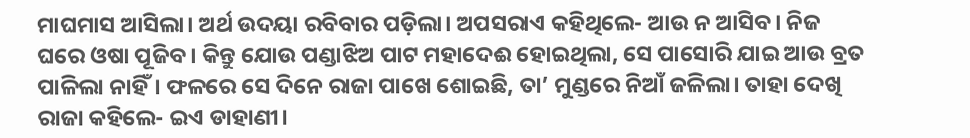ମାଘମାସ ଆସିଲା। ଅର୍ଥ ଉଦୟା ରବିବାର ପଡ଼ିଲା। ଅପସରାଏ କହିଥିଲେ- ଆଉ ନ ଆସିବ। ନିଜ ଘରେ ଓଷା ପୂଜିବ। କିନ୍ତୁ ଯୋଉ ପଣ୍ଡାଝିଅ ପାଟ ମହାଦେଈ ହୋଇଥିଲା, ସେ ପାସୋରି ଯାଇ ଆଉ ବ୍ରତ ପାଳିଲା ନାହିଁ। ଫଳରେ ସେ ଦିନେ ରାଜା ପାଖେ ଶୋଇଛି, ତା’ ମୁଣ୍ଡରେ ନିଆଁ ଜଳିଲା। ତାହା ଦେଖି ରାଜା କହିଲେ- ଇଏ ଡାହାଣୀ।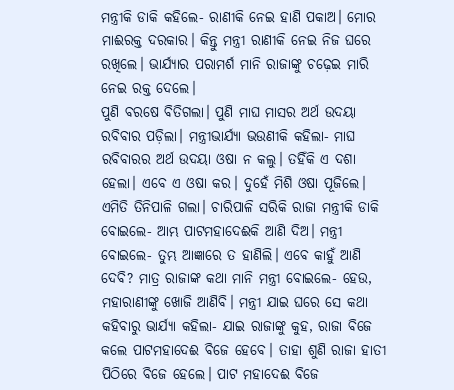ମନ୍ତ୍ରୀକି ଡାକି କହିଲେ- ରାଣୀକି ନେଇ ହାଣି ପକାଅ। ମୋର ମାଈରକ୍ତ ଦରକାର। କିନ୍ତୁ ମନ୍ତ୍ରୀ ରାଣୀକି ନେଇ ନିଜ ଘରେ ରଖିଲେ। ଭାର୍ଯ୍ୟାର ପରାମର୍ଶ ମାନି ରାଜାଙ୍କୁ ଚଢ଼େଇ ମାରି ନେଇ ରକ୍ତ ଦେଲେ।
ପୁଣି ବରଷେ ବିତିଗଲା। ପୁଣି ମାଘ ମାସର ଅର୍ଥ ଉଦୟା ରବିବାର ପଡ଼ିଲା। ମନ୍ତ୍ରୀଭାର୍ଯ୍ୟା ଭଉଣୀକି କହିଲା- ମାଘ ରବିବାରର ଅର୍ଥ ଉଦୟା ଓଷା ନ କଲୁ। ତହିଁକି ଏ ଦଶା ହେଲା। ଏବେ ଏ ଓଷା କର। ଦୁହେଁ ମିଶି ଓଷା ପୂଜିଲେ। ଏମିତି ତିନିପାଳି ଗଲା। ଚାରିପାଳି ସରିକି ରାଜା ମନ୍ତ୍ରୀକି ଡାକି ବୋଇଲେ- ଆମ୍ଭ ପାଟମହାଦେଈକି ଆଣି ଦିଅ। ମନ୍ତ୍ରୀ ବୋଇଲେ- ତୁମ୍ଭ ଆଜ୍ଞାରେ ତ ହାଣିଲି। ଏବେ କାହୁଁ ଆଣି ଦେବି? ମାତ୍ର ରାଜାଙ୍କ କଥା ମାନି ମନ୍ତ୍ରୀ ବୋଇଲେ- ହେଉ, ମହାରାଣୀଙ୍କୁ ଖୋଜି ଆଣିବି। ମନ୍ତ୍ରୀ ଯାଇ ଘରେ ସେ କଥା କହିବାରୁ ଭାର୍ଯ୍ୟା କହିଲା- ଯାଇ ରାଜାଙ୍କୁ କୁହ, ରାଜା ବିଜେ କଲେ ପାଟମହାଦେଈ ବିଜେ ହେବେ। ତାହା ଶୁଣି ରାଜା ହାତୀ ପିଠିରେ ବିଜେ ହେଲେ। ପାଟ ମହାଦେଈ ବିଜେ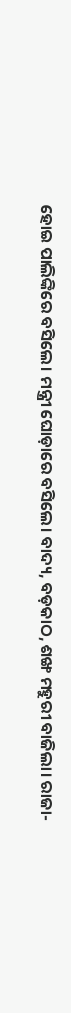ହୋଇ ପାଲିଙ୍କିରେ ବସିଲେ। ମନ୍ତ୍ରୀ ଘୋଡ଼ାରେ ବସିଲେ। ବାଦ୍ୟ, ବଡ଼କାଠ, ଶଙ୍ଖ ମହୁରୀ ବାଜିଲା। ରାଜା-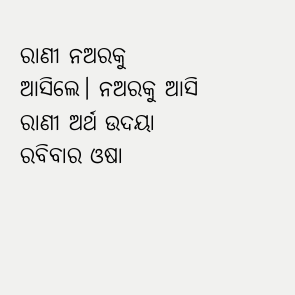ରାଣୀ ନଅରକୁ ଆସିଲେ। ନଅରକୁ ଆସି ରାଣୀ ଅର୍ଥ ଉଦୟା ରବିବାର ଓଷା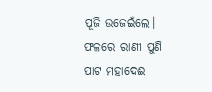ପୂଜି ଉଜେଇଁଲେ। ଫଳରେ ରାଣୀ ପୁଣି ପାଟ ମହାଦେଈ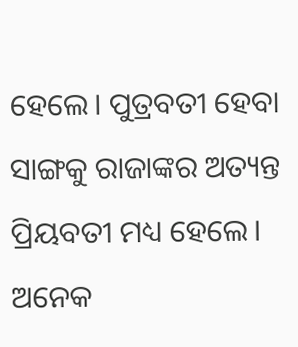ହେଲେ। ପୁତ୍ରବତୀ ହେବା ସାଙ୍ଗକୁ ରାଜାଙ୍କର ଅତ୍ୟନ୍ତ ପ୍ରିୟବତୀ ମଧ୍ୟ ହେଲେ। ଅନେକ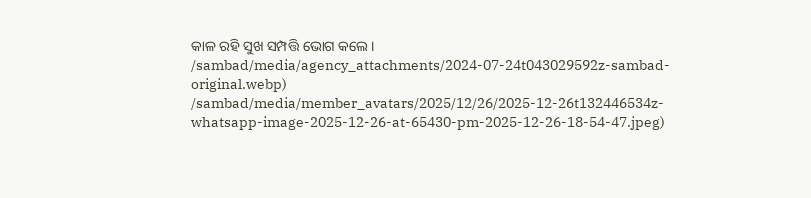କାଳ ରହି ସୁଖ ସମ୍ପତ୍ତି ଭୋଗ କଲେ।
/sambad/media/agency_attachments/2024-07-24t043029592z-sambad-original.webp)
/sambad/media/member_avatars/2025/12/26/2025-12-26t132446534z-whatsapp-image-2025-12-26-at-65430-pm-2025-12-26-18-54-47.jpeg)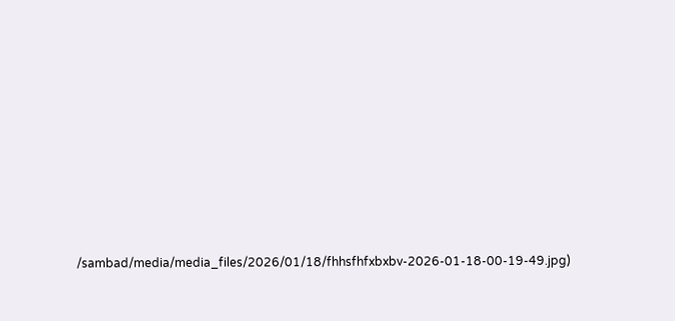/sambad/media/media_files/2026/01/18/fhhsfhfxbxbv-2026-01-18-00-19-49.jpg)